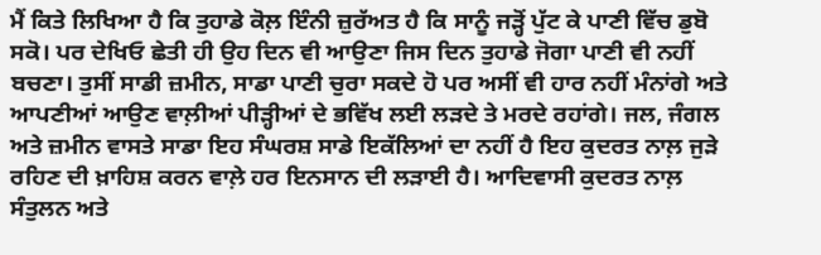ਮੈਂ ਕਿਤੇ ਲਿਖਿਆ ਹੈ ਕਿ ਤੁਹਾਡੇ ਕੋਲ਼ ਇੰਨੀ ਜ਼ੁਰੱਅਤ ਹੈ ਕਿ ਸਾਨੂੰ ਜੜ੍ਹੋਂ ਪੁੱਟ ਕੇ ਪਾਣੀ ਵਿੱਚ ਡੁਬੋ ਸਕੋ। ਪਰ ਦੇਖਿਓ ਛੇਤੀ ਹੀ ਉਹ ਦਿਨ ਵੀ ਆਉਣਾ ਜਿਸ ਦਿਨ ਤੁਹਾਡੇ ਜੋਗਾ ਪਾਣੀ ਵੀ ਨਹੀਂ ਬਚਣਾ। ਤੁਸੀਂ ਸਾਡੀ ਜ਼ਮੀਨ, ਸਾਡਾ ਪਾਣੀ ਚੁਰਾ ਸਕਦੇ ਹੋ ਪਰ ਅਸੀਂ ਵੀ ਹਾਰ ਨਹੀਂ ਮੰਨਾਂਗੇ ਅਤੇ ਆਪਣੀਆਂ ਆਉਣ ਵਾਲ਼ੀਆਂ ਪੀੜ੍ਹੀਆਂ ਦੇ ਭਵਿੱਖ ਲਈ ਲੜਦੇ ਤੇ ਮਰਦੇ ਰਹਾਂਗੇ। ਜਲ, ਜੰਗਲ ਅਤੇ ਜ਼ਮੀਨ ਵਾਸਤੇ ਸਾਡਾ ਇਹ ਸੰਘਰਸ਼ ਸਾਡੇ ਇਕੱਲਿਆਂ ਦਾ ਨਹੀਂ ਹੈ ਇਹ ਕੁਦਰਤ ਨਾਲ਼ ਜੁੜੇ ਰਹਿਣ ਦੀ ਖ਼ਾਹਿਸ਼ ਕਰਨ ਵਾਲ਼ੇ ਹਰ ਇਨਸਾਨ ਦੀ ਲੜਾਈ ਹੈ। ਆਦਿਵਾਸੀ ਕੁਦਰਤ ਨਾਲ਼ ਸੰਤੁਲਨ ਅਤੇ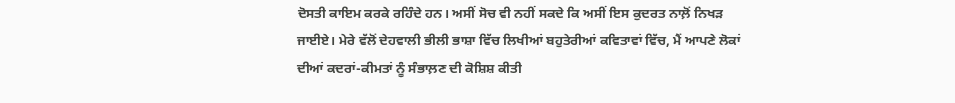ਦੋਸਤੀ ਕਾਇਮ ਕਰਕੇ ਰਹਿੰਦੇ ਹਨ। ਅਸੀਂ ਸੋਚ ਵੀ ਨਹੀਂ ਸਕਦੇ ਕਿ ਅਸੀਂ ਇਸ ਕੁਦਰਤ ਨਾਲ਼ੋਂ ਨਿਖੜ ਜਾਈਏ। ਮੇਰੇ ਵੱਲੋਂ ਦੇਹਵਾਲੀ ਭੀਲੀ ਭਾਸ਼ਾ ਵਿੱਚ ਲਿਖੀਆਂ ਬਹੁਤੇਰੀਆਂ ਕਵਿਤਾਵਾਂ ਵਿੱਚ, ਮੈਂ ਆਪਣੇ ਲੋਕਾਂ ਦੀਆਂ ਕਦਰਾਂ-ਕੀਮਤਾਂ ਨੂੰ ਸੰਭਾਲ਼ਣ ਦੀ ਕੋਸ਼ਿਸ਼ ਕੀਤੀ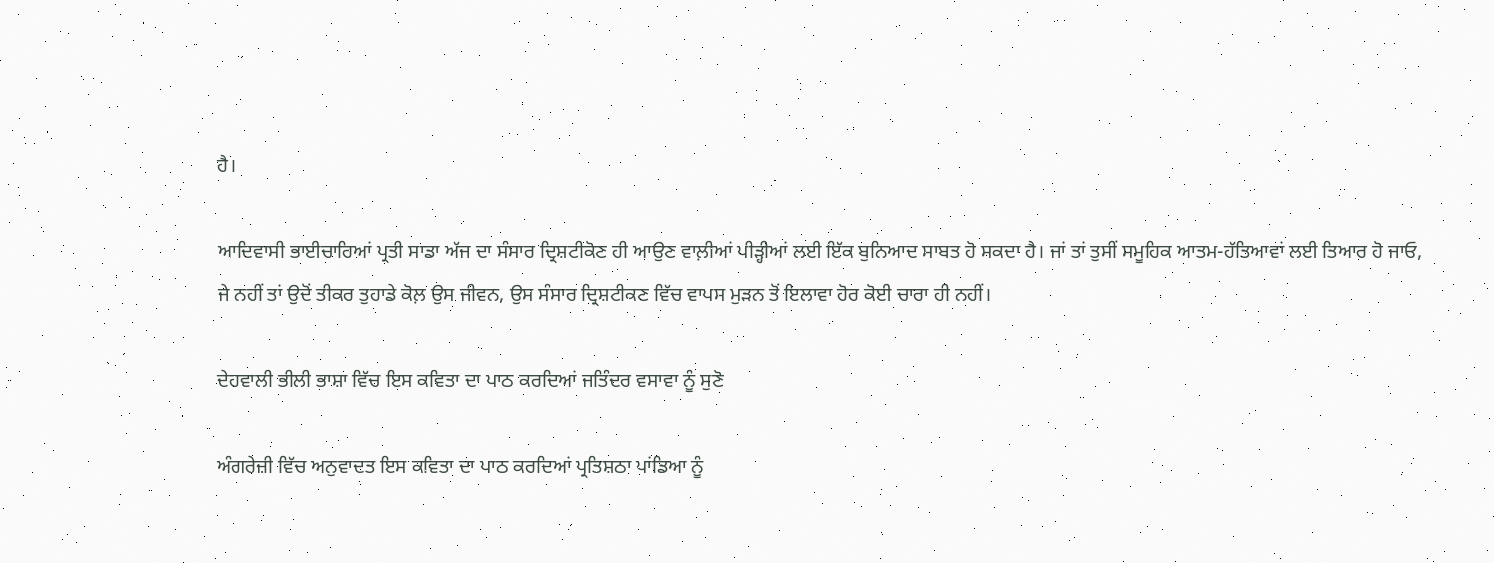ਹੈ।

ਆਦਿਵਾਸੀ ਭਾਈਚਾਰਿਆਂ ਪ੍ਰਤੀ ਸਾਡਾ ਅੱਜ ਦਾ ਸੰਸਾਰ ਦ੍ਰਿਸ਼ਟੀਕੋਣ ਹੀ ਆਉਣ ਵਾਲ਼ੀਆਂ ਪੀੜ੍ਹੀਆਂ ਲਈ ਇੱਕ ਬੁਨਿਆਦ ਸਾਬਤ ਹੋ ਸਕਦਾ ਹੈ। ਜਾਂ ਤਾਂ ਤੁਸੀਂ ਸਮੂਹਿਕ ਆਤਮ-ਹੱਤਿਆਵਾਂ ਲਈ ਤਿਆਰ ਹੋ ਜਾਓ, ਜੇ ਨਹੀਂ ਤਾਂ ਉਦੋਂ ਤੀਕਰ ਤੁਹਾਡੇ ਕੋਲ਼ ਉਸ ਜੀਵਨ, ਉਸ ਸੰਸਾਰ ਦ੍ਰਿਸ਼ਟੀਕਣ ਵਿੱਚ ਵਾਪਸ ਮੁੜਨ ਤੋਂ ਇਲਾਵਾ ਹੋਰ ਕੋਈ ਚਾਰਾ ਹੀ ਨਹੀਂ।

ਦੇਹਵਾਲੀ ਭੀਲੀ ਭਾਸ਼ਾ ਵਿੱਚ ਇਸ ਕਵਿਤਾ ਦਾ ਪਾਠ ਕਰਦਿਆਂ ਜਤਿੰਦਰ ਵਸਾਵਾ ਨੂੰ ਸੁਣੋ

ਅੰਗਰੇਜ਼ੀ ਵਿੱਚ ਅਨੁਵਾਦਤ ਇਸ ਕਵਿਤਾ ਦਾ ਪਾਠ ਕਰਦਿਆਂ ਪ੍ਰਤਿਸ਼ਠਾ ਪਾਂਡਿਆ ਨੂੰ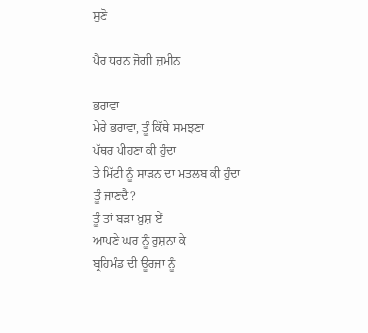ਸੁਣੋ

ਪੈਰ ਧਰਨ ਜੋਗੀ ਜ਼ਮੀਨ

ਭਰਾਵਾ
ਮੇਰੇ ਭਰਾਵਾ, ਤੂੰ ਕਿੱਥੇ ਸਮਝਣਾ
ਪੱਥਰ ਪੀਹਣਾ ਕੀ ਹੁੰਦਾ
ਤੇ ਮਿੱਟੀ ਨੂੰ ਸਾੜਨ ਦਾ ਮਤਲਬ ਕੀ ਹੁੰਦਾ
ਤੂੰ ਜਾਣਦੈ?
ਤੂੰ ਤਾਂ ਬੜਾ ਖ਼ੁਸ਼ ਏਂ
ਆਪਣੇ ਘਰ ਨੂੰ ਰੁਸ਼ਨਾ ਕੇ
ਬ੍ਰਹਿਮੰਡ ਦੀ ਊਰਜਾ ਨੂੰ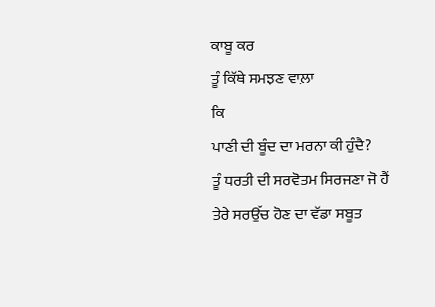ਕਾਬੂ ਕਰ
ਤੂੰ ਕਿੱਥੇ ਸਮਝਣ ਵਾਲ਼ਾ
ਕਿ
ਪਾਣੀ ਦੀ ਬੂੰਦ ਦਾ ਮਰਨਾ ਕੀ ਹੁੰਦੈ?
ਤੂੰ ਧਰਤੀ ਦੀ ਸਰਵੋਤਮ ਸਿਰਜਣਾ ਜੋ ਹੈਂ
ਤੇਰੇ ਸਰਉੱਚ ਹੋਣ ਦਾ ਵੱਡਾ ਸਬੂਤ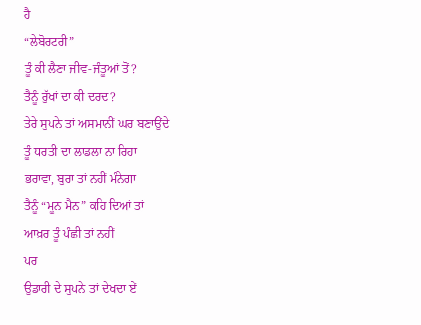ਹੈ
“ਲੇਬੋਰਟਰੀ”
ਤੂੰ ਕੀ ਲੈਣਾ ਜੀਵ-ਜੰਤੂਆਂ ਤੋਂ?
ਤੈਨੂੰ ਰੁੱਖਾਂ ਦਾ ਕੀ ਦਰਦ?
ਤੇਰੇ ਸੁਪਨੇ ਤਾਂ ਅਸਮਾਨੀਂ ਘਰ ਬਣਾਉਂਦੇ
ਤੂੰ ਧਰਤੀ ਦਾ ਲਾਡਲਾ ਨਾ ਰਿਹਾ
ਭਰਾਵਾ, ਬੁਰਾ ਤਾਂ ਨਹੀਂ ਮੰਨੇਗਾ
ਤੈਨੂੰ “ਮੂਨ ਮੈਨ” ਕਹਿ ਦਿਆਂ ਤਾਂ
ਆਖ਼ਰ ਤੂੰ ਪੰਛੀ ਤਾਂ ਨਹੀਂ
ਪਰ
ਉਡਾਰੀ ਦੇ ਸੁਪਨੇ ਤਾਂ ਦੇਖਦਾ ਏਂ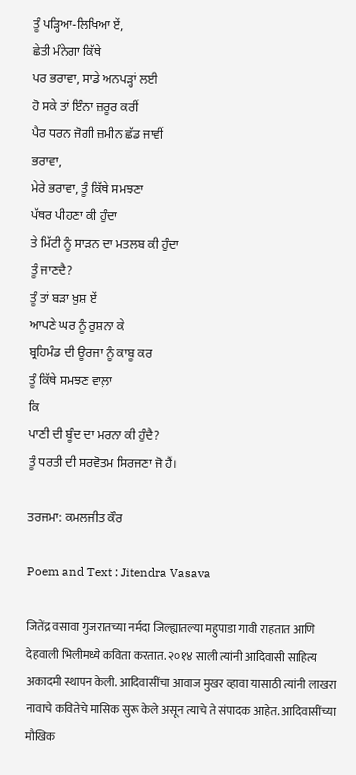ਤੂੰ ਪੜ੍ਹਿਆ-ਲਿਖਿਆ ਏਂ,
ਛੇਤੀ ਮੰਨੇਗਾ ਕਿੱਥੇ
ਪਰ ਭਰਾਵਾ, ਸਾਡੇ ਅਨਪੜ੍ਹਾਂ ਲਈ
ਹੋ ਸਕੇ ਤਾਂ ਇੰਨਾ ਜ਼ਰੂਰ ਕਰੀਂ
ਪੈਰ ਧਰਨ ਜੋਗੀ ਜ਼ਮੀਨ ਛੱਡ ਜਾਵੀਂ
ਭਰਾਵਾ,
ਮੇਰੇ ਭਰਾਵਾ, ਤੂੰ ਕਿੱਥੇ ਸਮਝਣਾ
ਪੱਥਰ ਪੀਹਣਾ ਕੀ ਹੁੰਦਾ
ਤੇ ਮਿੱਟੀ ਨੂੰ ਸਾੜਨ ਦਾ ਮਤਲਬ ਕੀ ਹੁੰਦਾ
ਤੂੰ ਜਾਣਦੈ?
ਤੂੰ ਤਾਂ ਬੜਾ ਖ਼ੁਸ਼ ਏਂ
ਆਪਣੇ ਘਰ ਨੂੰ ਰੁਸ਼ਨਾ ਕੇ
ਬ੍ਰਹਿਮੰਡ ਦੀ ਊਰਜਾ ਨੂੰ ਕਾਬੂ ਕਰ
ਤੂੰ ਕਿੱਥੇ ਸਮਝਣ ਵਾਲ਼ਾ
ਕਿ
ਪਾਣੀ ਦੀ ਬੂੰਦ ਦਾ ਮਰਨਾ ਕੀ ਹੁੰਦੈ?
ਤੂੰ ਧਰਤੀ ਦੀ ਸਰਵੋਤਮ ਸਿਰਜਣਾ ਜੋ ਹੈਂ।

ਤਰਜਮਾ: ਕਮਲਜੀਤ ਕੌਰ

Poem and Text : Jitendra Vasava

जितेंद्र वसावा गुजरातच्या नर्मदा जिल्ह्यातल्या महुपाडा गावी राहतात आणि देहवाली भिलीमध्ये कविता करतात. २०१४ साली त्यांनी आदिवासी साहित्य अकादमी स्थापन केली. आदिवासींचा आवाज मुखर व्हावा यासाठी त्यांनी लाखरा नावाचे कवितेचे मासिक सुरू केले असून त्याचे ते संपादक आहेत. आदिवासींच्या मौखिक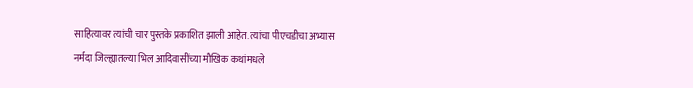साहित्यावर त्यांची चार पुस्तके प्रकाशित झाली आहेत. त्यांचा पीएचडीचा अभ्यास नर्मदा जिल्ह्यातल्या भिल आदिवासींच्या मौखिक कथांमधले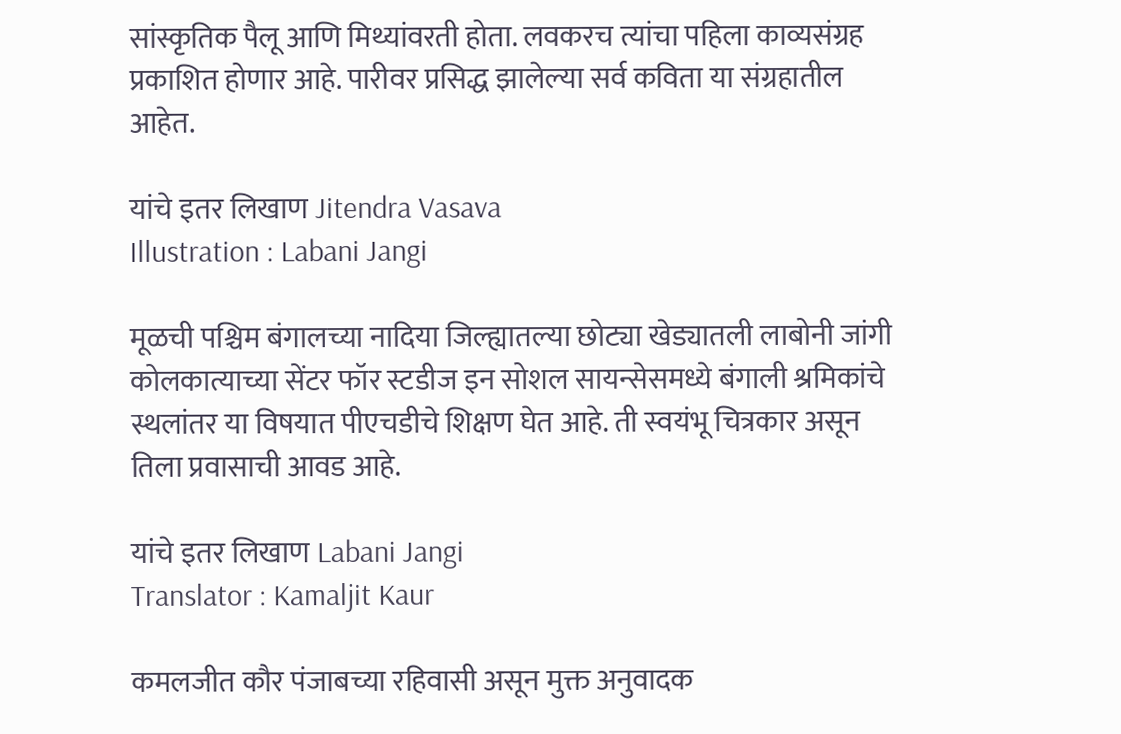सांस्कृतिक पैलू आणि मिथ्यांवरती होता. लवकरच त्यांचा पहिला काव्यसंग्रह प्रकाशित होणार आहे. पारीवर प्रसिद्ध झालेल्या सर्व कविता या संग्रहातील आहेत.

यांचे इतर लिखाण Jitendra Vasava
Illustration : Labani Jangi

मूळची पश्चिम बंगालच्या नादिया जिल्ह्यातल्या छोट्या खेड्यातली लाबोनी जांगी कोलकात्याच्या सेंटर फॉर स्टडीज इन सोशल सायन्सेसमध्ये बंगाली श्रमिकांचे स्थलांतर या विषयात पीएचडीचे शिक्षण घेत आहे. ती स्वयंभू चित्रकार असून तिला प्रवासाची आवड आहे.

यांचे इतर लिखाण Labani Jangi
Translator : Kamaljit Kaur

कमलजीत कौर पंजाबच्या रहिवासी असून मुक्त अनुवादक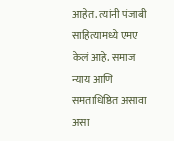आहेत. त्यांनी पंजाबी साहित्यामध्ये एमए केलं आहे. समाज न्याय आणि समताधिष्ठित असावा असा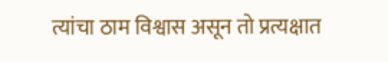त्यांचा ठाम विश्वास असून तो प्रत्यक्षात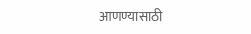आणण्यासाठी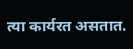त्या कार्यरत असतात.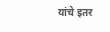यांचे इतर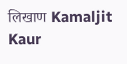लिखाण Kamaljit Kaur